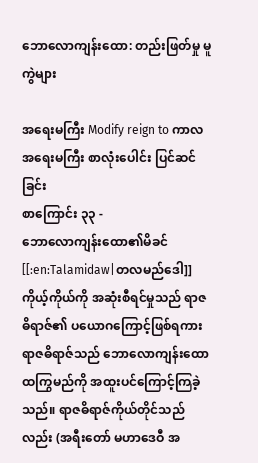ဘောလောကျန်းထော: တည်းဖြတ်မှု မူကွဲများ

အရေးမကြီး Modify reign to ကာလ
အရေးမကြီး စာလုံးပေါင်း ပြင်ဆင်ခြင်း
စာကြောင်း ၃၃ -
ဘောလောကျန်းထော၏မိခင် [[:en:Talamidaw|တလမည်ဒေါ]] ကိုယ့်ကိုယ်ကို အဆုံးစီရင်မှုသည် ရာဇဓိရာဇ်၏ ပယောဂကြောင့်ဖြစ်ရကား ရာဇဓိရာဇ်သည် ဘောလောကျန်းထောထကြွမည်ကို အထူးပင်ကြောင့်ကြခဲ့သည်။ ရာဇဓိရာဇ်ကိုယ်တိုင်သည်လည်း (အရီးတော် မဟာဒေဝီ အ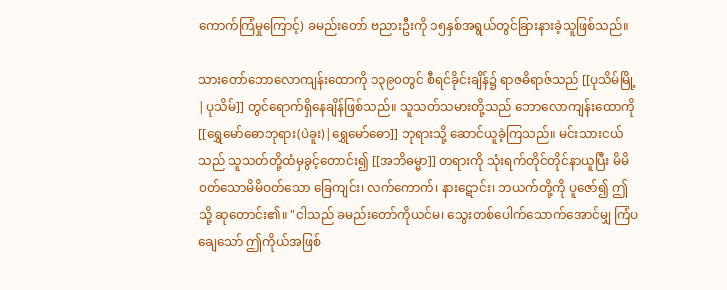ကောက်ကြံမှုကြောင့်) ခမည်းတော် ဗညားဦးကို ၁၅နှစ်အရွယ်တွင်ခြားနားခဲ့သူဖြစ်သည်။

သားတော်ဘောလောကျန်းထောကို ၁၃၉၀တွင် စီရင်ခိုင်းချိန်၌ ရာဇဓိရာဇ်သည် [[ပုသိမ်မြို့|ပုသိမ်]] တွင်ရောက်ရှိနေချိန်ဖြစ်သည်။ သူသတ်သမားတို့သည် ဘောလောကျန်းထောကို [[ရွှေမော်ဓောဘုရား(ပဲခူး)|ရွှေမော်ဓော]] ဘုရားသို့ ဆောင်ယူခဲ့ကြသည်။ မင်းသားငယ်သည် သူသတ်တို့ထံမှခွင့်တောင်း၍ [[အဘိဓမ္မာ]] တရားကို သုံးရက်တိုင်တိုင်နာယူပြီး မိမိ၀တ်သောမိမိဝတ်သော ခြေကျင်း၊ လက်ကောက်၊ နားဋောင်း၊ ဘယက်တို့ကို ပူဇော်၍ ဤသို့ ဆုတောင်း၏။ "ငါသည် ခမည်းတော်ကိုယင်မ၊ သွေးတစ်ပေါက်သောက်အောင်မျှ ကြံပချေသော် ဤကိုယ်အဖြစ်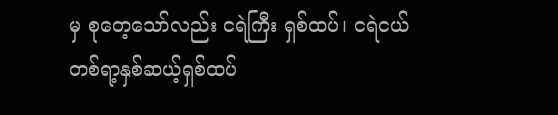မှ စုတေ့သော်လည်း ငရဲကြီး ရှစ်ထပ်၊ ငရဲငယ် တစ်ရာ့နှစ်ဆယ့်ရှစ်ထပ်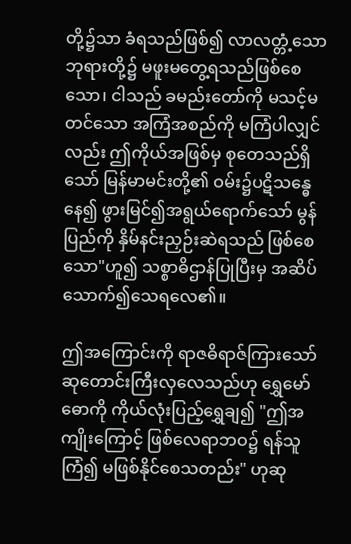တို့၌သာ ခံရသည်ဖြစ်၍ လာလတ္တံ့သောဘုရားတို့၌ မဖူးမတွေ့ရသည်ဖြစ်စေသော၊ ငါသည် ခမည်းတော်ကို မသင့်မတင်သော အကြံအစည်ကို မကြံပါလျှင်လည်း ဤကိုယ်အဖြစ်မှ စုတေသည်ရှိသော် မြန်မာမင်းတို့၏ ဝမ်း၌ပဋိသန္ဓေနေ၍ ဖွားမြင်၍အရွယ်ရောက်သော် မွန်ပြည်ကို နှိမ်နင်းညှဉ်းဆဲရသည် ဖြစ်စေသော"ဟူ၍ သစ္စာဓိဌာန်ပြုပြီးမှ အဆိပ်သောက်၍သေရလေ၏။

ဤအကြောင်းကို ရာဇဓိရာဇ်ကြားသော် ဆုတောင်းကြီးလှလေသည်ဟု ရွှေမော်ဓောကို ကိုယ်လုံးပြည့်ရွှေချ၍ "ဤအကျိုးကြောင့် ဖြစ်လေရာဘဝ၌ ရန်သူကြံ၍ မဖြစ်နိုင်စေသတည်း" ဟုဆု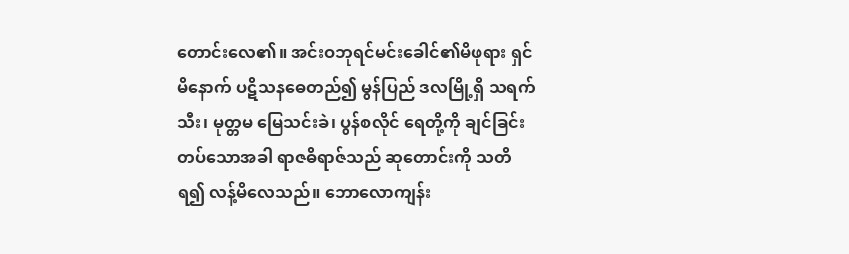တောင်းလေ၏။ အင်းဝဘုရင်မင်းခေါင်၏မိဖုရား ရှင်မိနောက် ပဋိသနဓေတည်၍ မွန်ပြည် ဒလမြို့ရှိ သရက်သီး၊ မုတ္တမ မြေသင်းခဲ၊ ပွန်စလိုင် ရေတို့ကို ချင်ခြင်းတပ်သောအခါ ရာဇဓိရာဇ်သည် ဆုတောင်းကို သတိရ၍ လန့်မိလေသည်။ ဘောလောကျန်း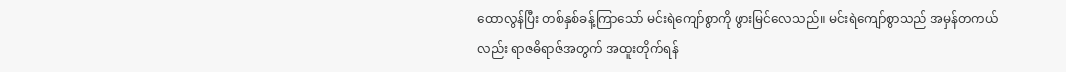ထောလွန်ပြီး တစ်နှစ်ခန့်ကြာသော် မင်းရဲကျော်စွာကို ဖွားမြင်လေသည်။ မင်းရဲကျော်စွာသည် အမှန်တကယ်လည်း ရာဇဓိရာဇ်အတွက် အထူးတိုက်ရန်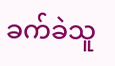ခက်ခဲသူ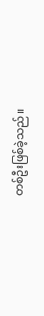တစ်ဦးဖြစ်ခဲ့သည်။